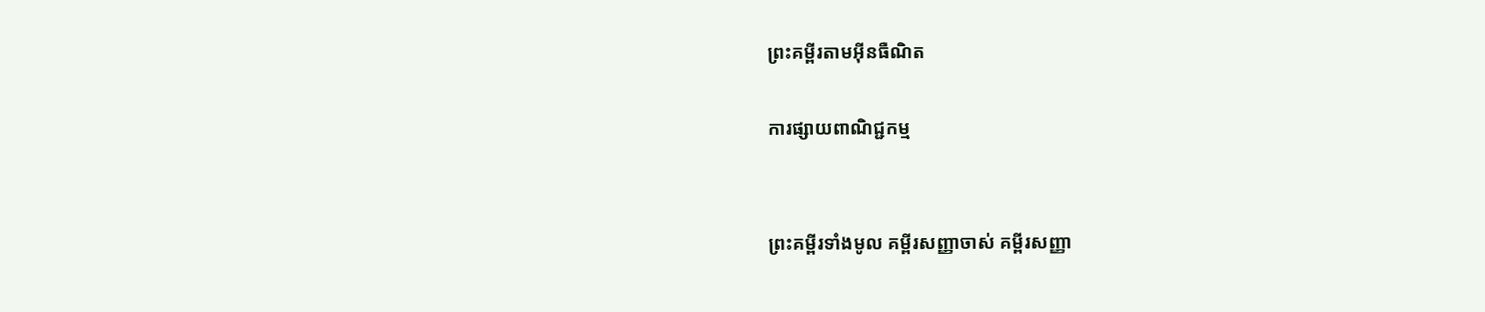ព្រះគម្ពីរតាមអ៊ីនធឺណិត

ការផ្សាយពាណិជ្ជកម្ម


ព្រះគម្ពីរទាំងមូល គម្ពីរសញ្ញាចាស់ គម្ពីរសញ្ញា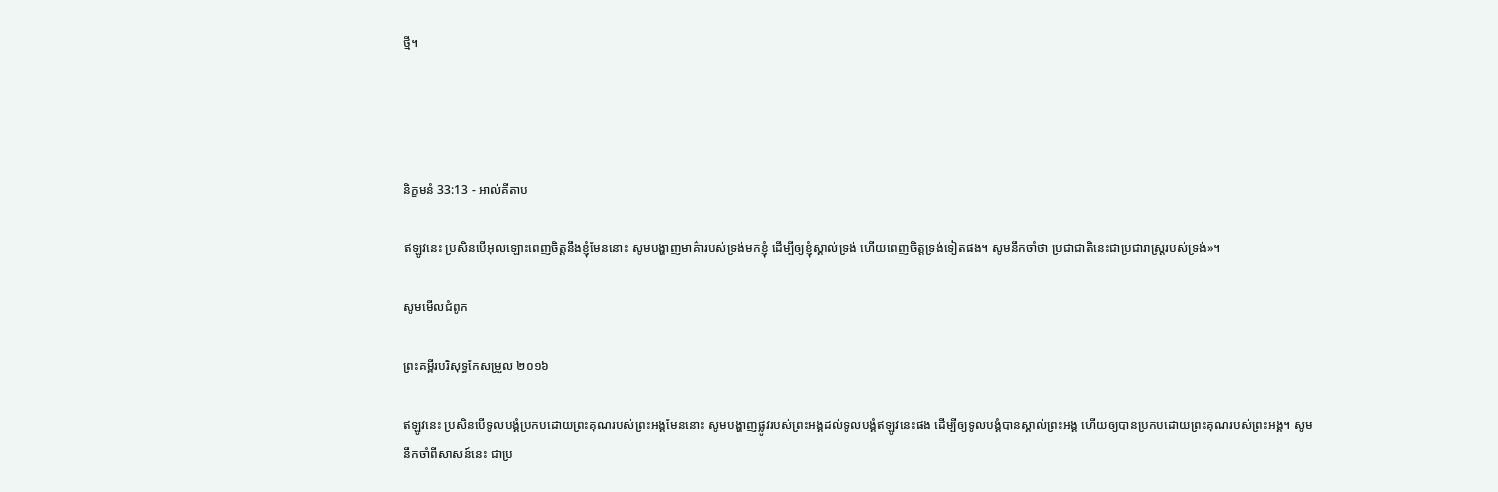ថ្មី។




និក្ខមនំ 33:13 - អាល់គីតាប

ឥឡូវនេះ ប្រសិនបើអុលឡោះពេញចិត្តនឹងខ្ញុំមែននោះ សូមបង្ហាញមាគ៌ារបស់ទ្រង់មកខ្ញុំ ដើម្បីឲ្យខ្ញុំស្គាល់ទ្រង់ ហើយពេញចិត្តទ្រង់ទៀតផង។ សូមនឹកចាំថា ប្រជា‌ជាតិនេះជាប្រជា‌រាស្ត្ររបស់ទ្រង់»។

សូមមើលជំពូក

ព្រះគម្ពីរបរិសុទ្ធកែសម្រួល ២០១៦

ឥឡូវនេះ ប្រសិនបើទូល‌បង្គំប្រកបដោយព្រះ‌គុណរបស់ព្រះ‌អង្គមែននោះ សូមបង្ហាញផ្លូវរបស់ព្រះ‌អង្គដល់ទូលបង្គំឥឡូវនេះផង ដើម្បីឲ្យទូល‌បង្គំបានស្គាល់ព្រះ‌អង្គ ហើយឲ្យបានប្រកបដោយព្រះ‌គុណរបស់ព្រះ‌អង្គ។ សូមនឹកចាំពីសាសន៍នេះ ជាប្រ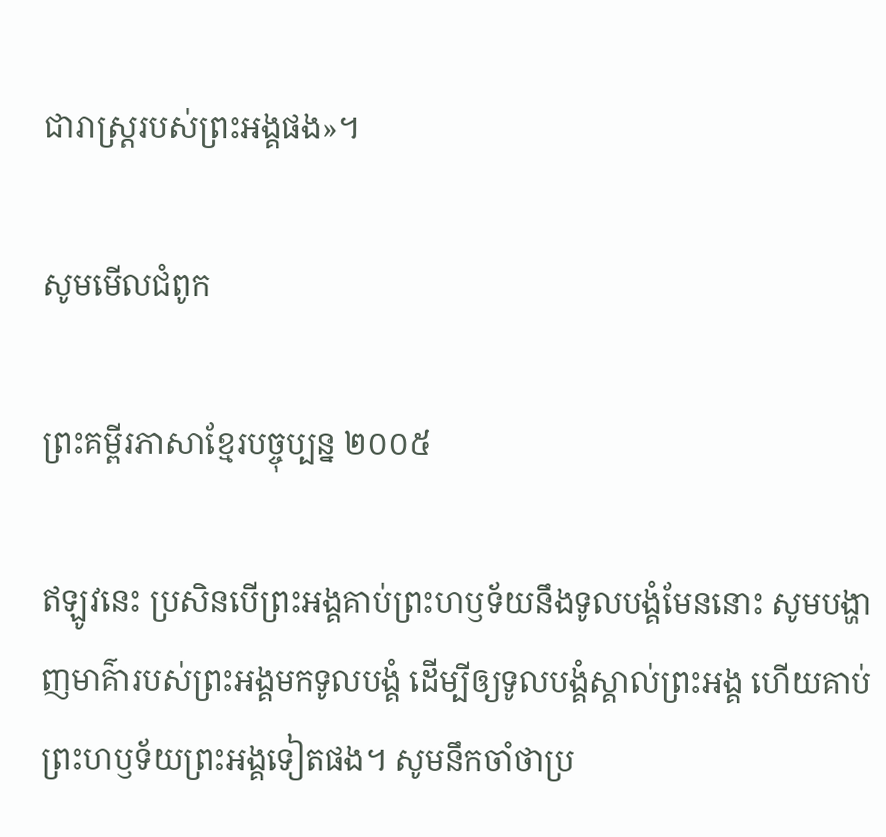ជា‌រាស្ត្ររបស់ព្រះ‌អង្គផង»។

សូមមើលជំពូក

ព្រះគម្ពីរភាសាខ្មែរបច្ចុប្បន្ន ២០០៥

ឥឡូវនេះ ប្រសិនបើព្រះអង្គគាប់ព្រះ‌ហឫទ័យនឹងទូលបង្គំមែននោះ សូមបង្ហាញមាគ៌ារបស់ព្រះអង្គមកទូលបង្គំ ដើម្បីឲ្យទូលបង្គំស្គាល់ព្រះអង្គ ហើយគាប់ព្រះ‌ហឫទ័យព្រះអង្គទៀតផង។ សូមនឹកចាំថាប្រ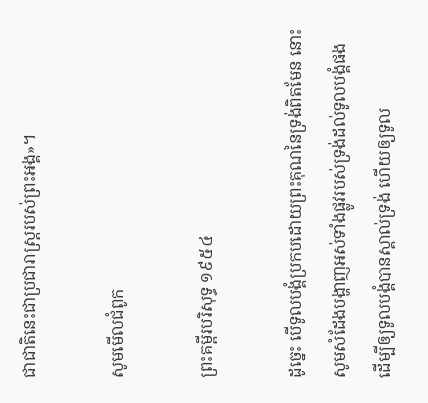ជា‌ជាតិនេះជាប្រជា‌រាស្ត្ររបស់ព្រះអង្គ»។

សូមមើលជំពូក

ព្រះគម្ពីរបរិសុទ្ធ ១៩៥៤

ដូច្នេះ បើទូលបង្គំប្រកបដោយព្រះ‌គុណនៃទ្រង់ពិតមែន នោះសូមសំដែងបង្ហាញអស់ទាំងផ្លូវរបស់ទ្រង់ដល់ទូលបង្គំផង ដើម្បីឲ្យទូលបង្គំបានស្គាល់ទ្រង់ ហើយឲ្យទូល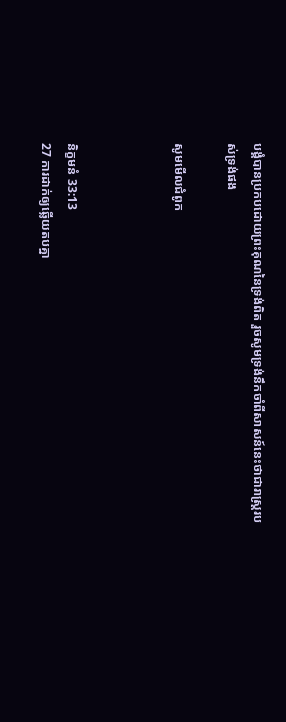បង្គំបានប្រកបដោយព្រះ‌គុណនៃទ្រង់ពិត រួចសូមទ្រង់នឹកចាំពីសាសន៍នេះថាជារាស្ត្ររបស់ទ្រង់ផង

សូមមើលជំពូក



និក្ខមនំ 33:13
27 ការដាក់ឲ្យឆ្លើយតបគ្នា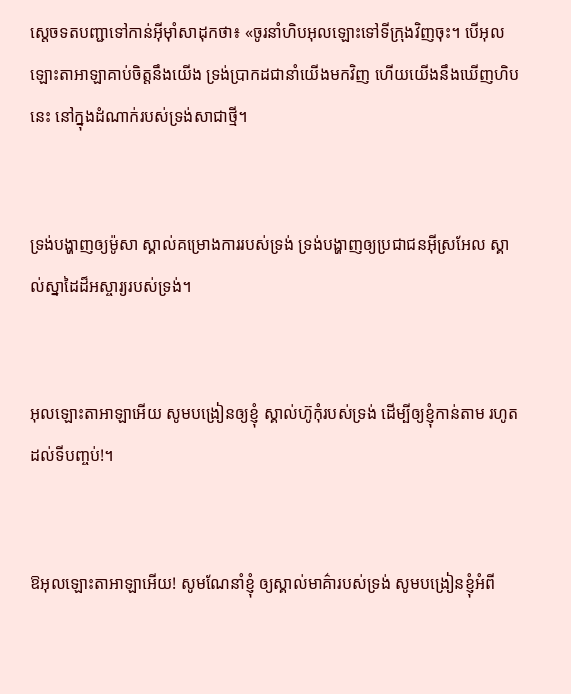ស្តេចទតបញ្ជាទៅកាន់អ៊ីមុាំសាដុកថា៖ «ចូរនាំហិបអុលឡោះទៅទី‌ក្រុងវិញចុះ។ បើអុលឡោះ‌តាអាឡាគាប់ចិត្តនឹងយើង ទ្រង់ប្រាកដជានាំយើងមកវិញ ហើយយើងនឹងឃើញហិបនេះ នៅក្នុងដំណាក់របស់ទ្រង់សាជាថ្មី។


ទ្រង់បង្ហាញឲ្យម៉ូសា ស្គាល់គម្រោង‌ការរបស់ទ្រង់ ទ្រង់បង្ហាញឲ្យប្រជា‌ជនអ៊ីស្រ‌អែល ស្គាល់ស្នា‌ដៃដ៏អស្ចារ្យរបស់ទ្រង់។


អុលឡោះ‌តាអាឡាអើយ សូមបង្រៀនឲ្យខ្ញុំ ស្គាល់ហ៊ូកុំរបស់ទ្រង់ ដើម្បីឲ្យខ្ញុំកាន់តាម រហូតដល់ទីបញ្ចប់!។


ឱអុលឡោះ‌តាអាឡាអើយ! សូមណែ‌នាំខ្ញុំ ឲ្យស្គាល់មាគ៌ារបស់ទ្រង់ សូមបង្រៀនខ្ញុំអំពី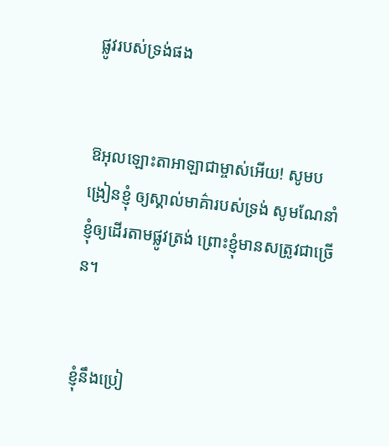ផ្លូវរបស់ទ្រង់ផង


ឱអុលឡោះ‌តាអាឡាជាម្ចាស់អើយ! សូមបង្រៀនខ្ញុំ ឲ្យស្គាល់មាគ៌ារបស់ទ្រង់ សូមណែ‌នាំខ្ញុំឲ្យដើរតាមផ្លូវត្រង់ ព្រោះខ្ញុំមានសត្រូវជាច្រើន។


ខ្ញុំនឹងប្រៀ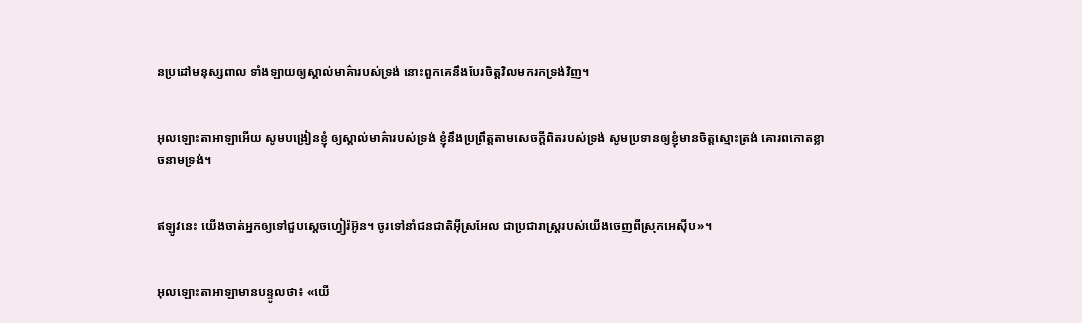ន‌ប្រដៅមនុស្សពាល ទាំង‌ឡាយឲ្យស្គាល់មាគ៌ារបស់ទ្រង់ នោះពួកគេនឹងបែរចិត្តវិលមករកទ្រង់វិញ។


អុលឡោះ‌តាអាឡាអើយ សូមបង្រៀនខ្ញុំ ឲ្យស្គាល់មាគ៌ារបស់ទ្រង់ ខ្ញុំនឹងប្រព្រឹត្តតាមសេចក្ដីពិតរបស់ទ្រង់ សូមប្រទានឲ្យខ្ញុំមានចិត្តស្មោះត្រង់ គោរពកោតខ្លាចនាមទ្រង់។


ឥឡូវនេះ យើងចាត់អ្នកឲ្យទៅជួបស្ដេចហ្វៀរ៉អ៊ូន។ ចូរទៅនាំជន‌ជាតិអ៊ីស្រ‌អែល ជាប្រជា‌រាស្ត្ររបស់យើងចេញពីស្រុកអេស៊ីប»។


អុលឡោះ‌តាអាឡាមានបន្ទូលថា៖ «យើ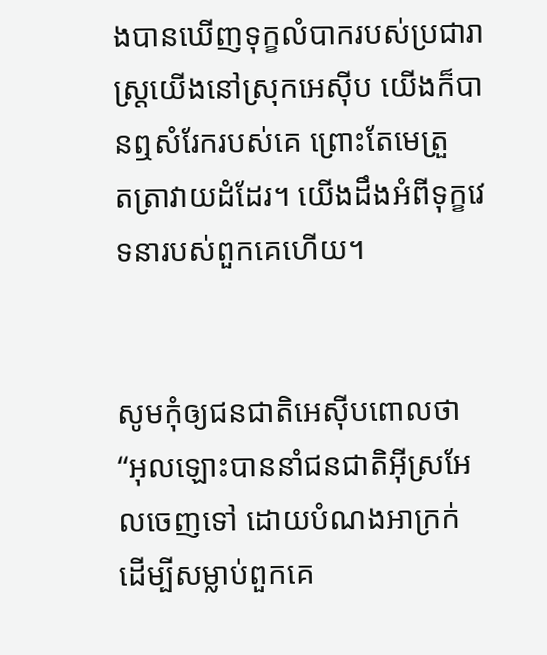ងបានឃើញទុក្ខលំបាករបស់ប្រជា‌រាស្ត្រយើងនៅស្រុកអេស៊ីប យើងក៏បានឮសំរែករបស់គេ ព្រោះតែមេត្រួត‌ត្រាវាយដំដែរ។ យើងដឹងអំពីទុក្ខវេទនារបស់ពួកគេហើយ។


សូមកុំឲ្យជន‌ជាតិអេស៊ីបពោលថា “អុលឡោះបាននាំជន‌ជាតិអ៊ីស្រ‌អែលចេញទៅ ដោយបំណងអាក្រក់ ដើម្បីសម្លាប់ពួកគេ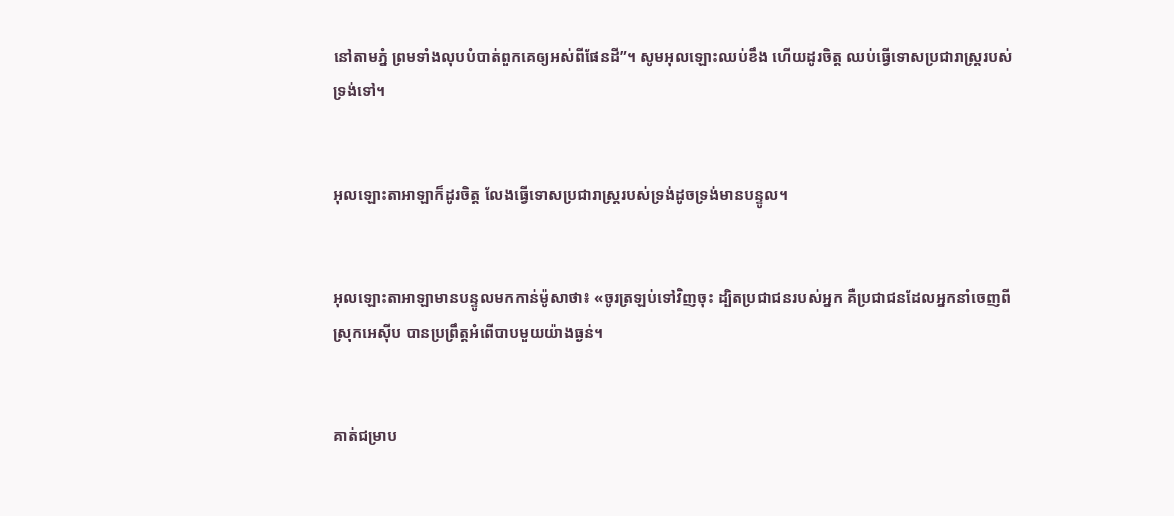នៅតាមភ្នំ ព្រមទាំងលុបបំបាត់ពួកគេឲ្យអស់ពីផែនដី”។ សូមអុលឡោះឈប់ខឹង ហើយដូរចិត្ត ឈប់ធ្វើទោសប្រជា‌រាស្ត្ររបស់ទ្រង់ទៅ។


អុលឡោះ‌តាអាឡាក៏ដូរចិត្ត លែងធ្វើទោសប្រជា‌រាស្ត្ររបស់ទ្រង់ដូចទ្រង់មានបន្ទូល។


អុលឡោះ‌តាអាឡាមានបន្ទូលមកកាន់ម៉ូសាថា៖ «ចូរត្រឡប់ទៅវិញចុះ ដ្បិតប្រជា‌ជនរបស់អ្នក គឺប្រជា‌ជនដែលអ្នកនាំចេញពីស្រុកអេស៊ីប បានប្រព្រឹត្តអំពើបាបមួយយ៉ាងធ្ងន់។


គាត់ជម្រាប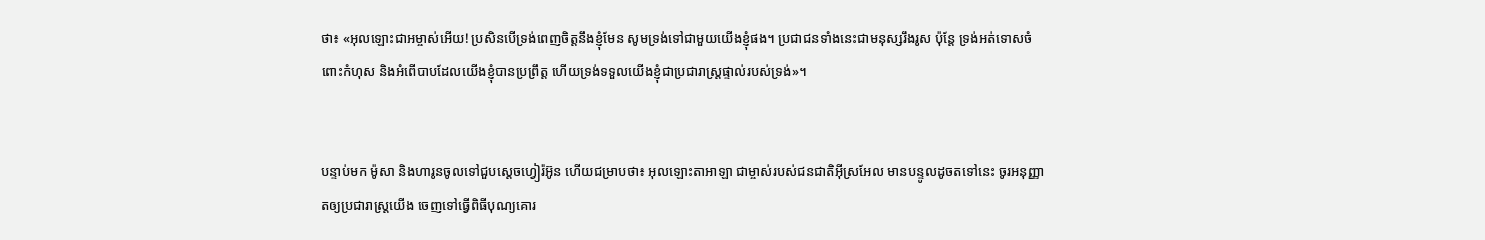ថា៖ «អុលឡោះជាអម្ចាស់អើយ! ប្រសិនបើទ្រង់ពេញចិត្តនឹងខ្ញុំមែន សូមទ្រង់ទៅជាមួយយើងខ្ញុំផង។ ប្រជា‌ជនទាំងនេះជាមនុស្សរឹងរូស ប៉ុន្តែ ទ្រង់អត់ទោសចំពោះកំហុស និងអំពើបាបដែលយើងខ្ញុំបានប្រព្រឹត្ត ហើយទ្រង់ទទួលយើងខ្ញុំជាប្រជា‌រាស្ត្រផ្ទាល់របស់ទ្រង់»។


បន្ទាប់មក ម៉ូសា និងហារូនចូលទៅជួបស្តេចហ្វៀរ៉អ៊ូន ហើយជម្រាបថា៖ អុលឡោះ‌តាអាឡា ជាម្ចាស់របស់ជន‌ជាតិអ៊ីស្រ‌អែល មានបន្ទូលដូចតទៅនេះ ចូរអនុ‌ញ្ញាតឲ្យប្រជា‌រាស្ត្រយើង ចេញទៅធ្វើពិធីបុណ្យគោរ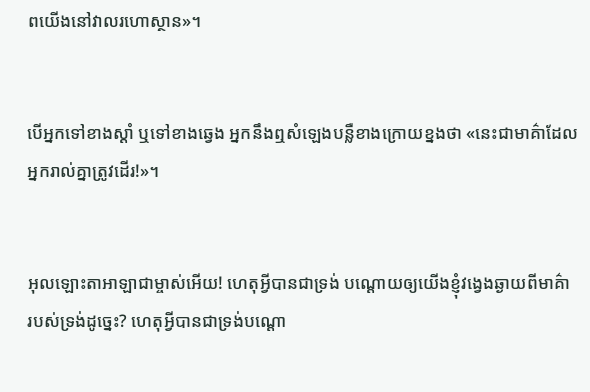ពយើងនៅវាលរហោ‌ស្ថាន»។


បើអ្នកទៅខាងស្ដាំ ឬទៅខាងឆ្វេង អ្នកនឹងឮសំឡេងបន្លឺខាងក្រោយខ្នងថា «នេះជាមាគ៌ាដែលអ្នករាល់គ្នាត្រូវដើរ!»។


អុលឡោះ‌តាអាឡាជាម្ចាស់អើយ! ហេតុអ្វីបានជាទ្រង់ បណ្ដោយឲ្យយើងខ្ញុំវង្វេងឆ្ងាយពីមាគ៌ា របស់ទ្រង់ដូច្នេះ? ហេតុអ្វីបានជាទ្រង់បណ្ដោ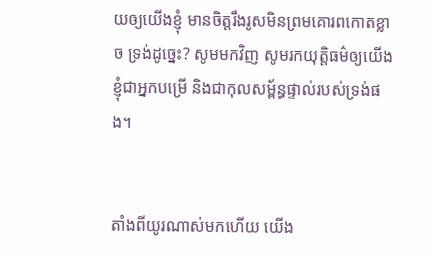យឲ្យយើងខ្ញុំ មានចិត្តរឹង‌រូសមិនព្រមគោរពកោតខ្លាច ទ្រង់ដូច្នេះ? សូមមកវិញ សូមរកយុត្តិធម៌ឲ្យយើងខ្ញុំជាអ្នកបម្រើ និងជាកុល‌សម្ព័ន្ធផ្ទាល់របស់ទ្រង់ផង។


តាំងពីយូរណាស់មកហើយ យើង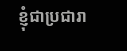ខ្ញុំជាប្រជា‌រា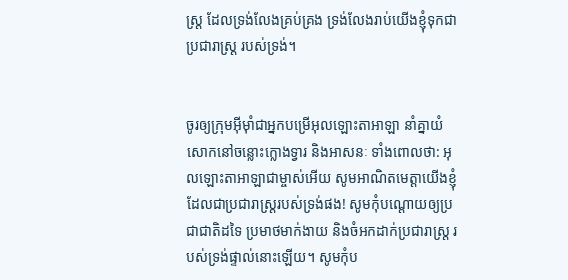ស្ត្រ ដែលទ្រង់លែងគ្រប់‌គ្រង ទ្រង់លែងរាប់យើងខ្ញុំទុកជាប្រជា‌រាស្ត្រ របស់ទ្រង់។


ចូរឲ្យក្រុមអ៊ីមុាំជាអ្នកបម្រើអុលឡោះ‌តាអាឡា នាំគ្នាយំសោកនៅចន្លោះក្លោងទ្វារ និងអាសនៈ ទាំងពោលថា: អុលឡោះ‌តាអាឡាជាម្ចាស់អើយ សូមអាណិតមេត្តាយើងខ្ញុំ ដែលជាប្រជា‌រាស្ត្ររបស់ទ្រង់ផង! សូមកុំបណ្ដោយឲ្យប្រជា‌ជាតិដទៃ ប្រមាថមាក់‌ងាយ និងចំអកដាក់ប្រជា‌រាស្ត្រ របស់ទ្រង់ផ្ទាល់នោះឡើយ។ សូមកុំប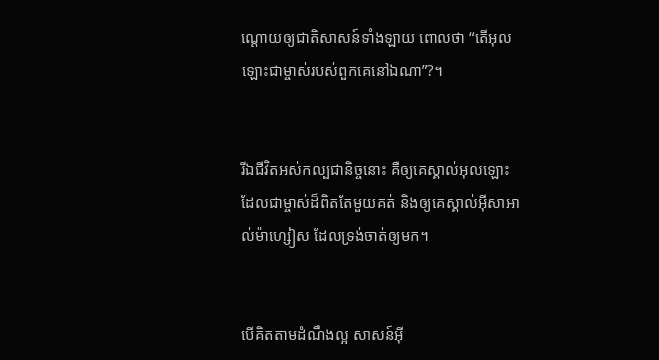ណ្ដោយឲ្យជាតិសាសន៍ទាំង‌ឡាយ ពោលថា “តើអុលឡោះជាម្ចាស់របស់ពួកគេនៅឯណា”?។


រីឯជីវិតអស់‌កល្បជា‌និច្ចនោះ គឺឲ្យគេស្គាល់អុលឡោះ ដែលជាម្ចាស់ដ៏ពិតតែមួយគត់ និងឲ្យគេស្គាល់អ៊ីសា‌អាល់ម៉ា‌ហ្សៀស ដែលទ្រង់ចាត់ឲ្យមក។


បើគិតតាមដំណឹង‌ល្អ សាសន៍អ៊ី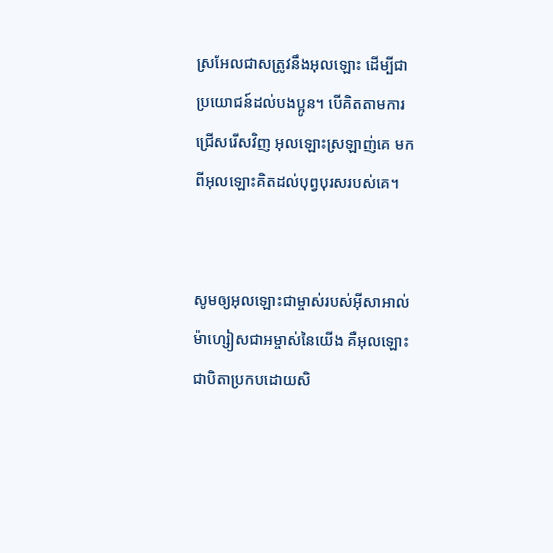ស្រ‌អែលជាសត្រូវនឹងអុលឡោះ ដើម្បីជាប្រយោជន៍ដល់បងប្អូន។ បើគិតតាមការជ្រើសរើសវិញ អុលឡោះស្រឡាញ់គេ មកពីអុលឡោះគិតដល់បុព្វ‌បុរសរបស់គេ។


សូមឲ្យអុលឡោះជាម្ចាស់របស់អ៊ីសា‌អាល់ម៉ា‌ហ្សៀសជាអម្ចាស់នៃយើង គឺអុលឡោះជាបិតាប្រកបដោយសិ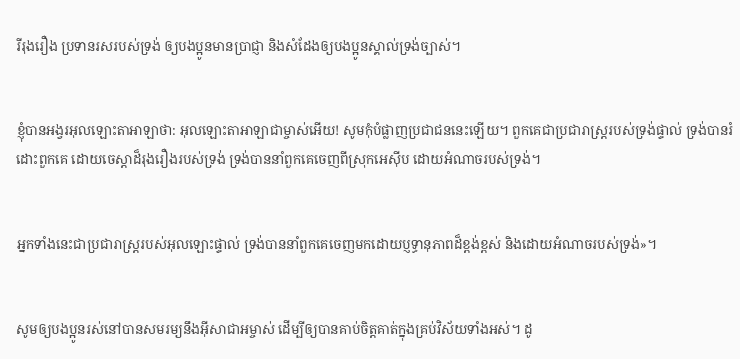រី‌រុង‌រឿង ប្រទានរសរបស់ទ្រង់ ឲ្យបងប្អូនមានប្រាជ្ញា និងសំដែងឲ្យបងប្អូនស្គាល់ទ្រង់ច្បាស់។


ខ្ញុំបានអង្វរអុលឡោះ‌តាអាឡាថា: អុលឡោះ‌តាអាឡាជាម្ចាស់អើយ! សូមកុំបំផ្លាញប្រជា‌ជននេះឡើយ។ ពួកគេជាប្រជា‌រាស្ត្ររបស់ទ្រង់ផ្ទាល់ ទ្រង់បានរំដោះពួកគេ ដោយចេស្តាដ៏រុង‌រឿងរបស់ទ្រង់ ទ្រង់បាននាំពួកគេចេញពីស្រុកអេស៊ីប ដោយអំណាចរបស់ទ្រង់។


អ្នកទាំងនេះជាប្រជា‌រាស្ត្ររបស់អុលឡោះផ្ទាល់ ទ្រង់បាននាំពួកគេចេញមកដោយប្ញទ្ធានុ‌ភាពដ៏ខ្ពង់‌ខ្ពស់ និងដោយអំណាចរបស់ទ្រង់»។


សូមឲ្យបងប្អូនរស់នៅបានសមរម្យនឹងអ៊ីសា‌ជាអម្ចាស់ ដើម្បីឲ្យបានគាប់ចិត្តគាត់ក្នុងគ្រប់វិស័យទាំងអស់។ ដូ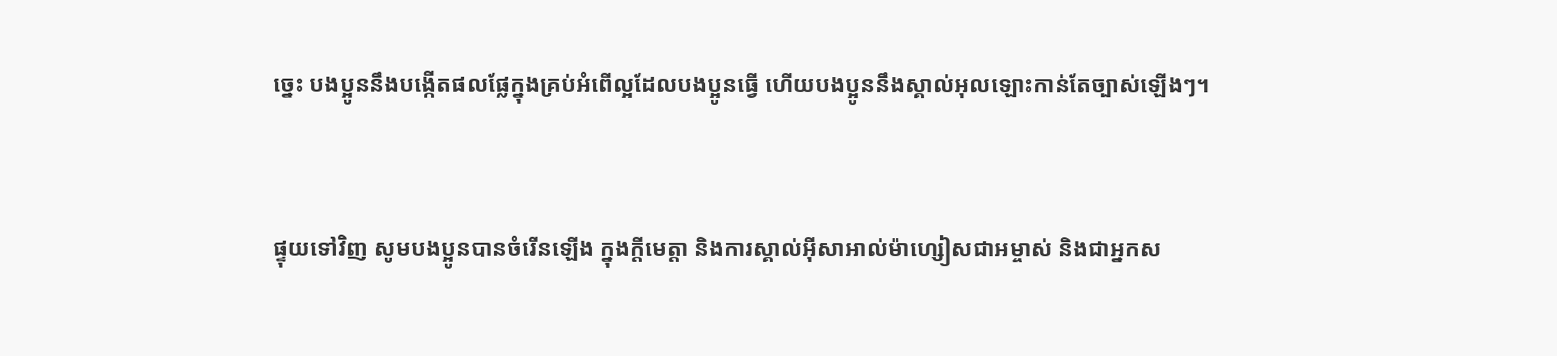ច្នេះ បងប្អូននឹងបង្កើតផលផ្លែក្នុងគ្រប់អំពើល្អដែលបងប្អូនធ្វើ ហើយបងប្អូននឹងស្គាល់អុលឡោះកាន់តែច្បាស់ឡើងៗ។


ផ្ទុយទៅវិញ សូមបងប្អូនបានចំរើនឡើង ក្នុងក្តីមេត្តា និងការស្គាល់អ៊ីសា‌អាល់ម៉ា‌ហ្សៀសជាអម្ចាស់ និងជាអ្នក‌ស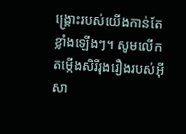ង្គ្រោះរបស់យើងកាន់តែខ្លាំងឡើងៗ។ សូមលើកតម្កើងសិរី‌រុង‌រឿងរបស់អ៊ីសា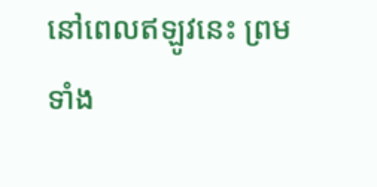នៅពេលឥឡូវនេះ ព្រមទាំង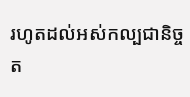រហូតដល់អស់‌កល្បជា‌និច្ចត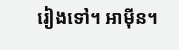រៀងទៅ។ អាម៉ីន។